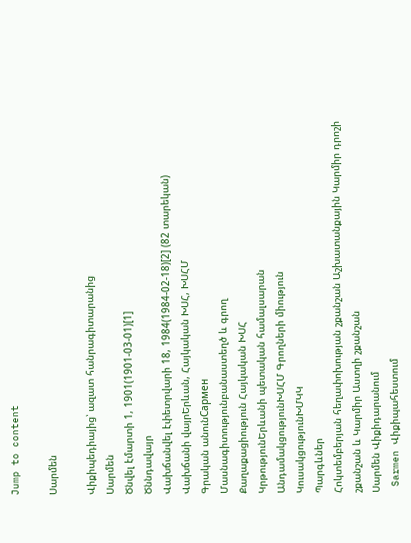Jump to content

Սարմեն

Վիքիպեդիայից՝ ազատ հանրագիտարանից
Սարմեն
Ծնվել էմարտի 1, 1901(1901-03-01)[1]
Ծննդավայր
Վախճանվել էփետրվարի 18, 1984(1984-02-18)[2] (82 տարեկան)
Վախճանի վայրԵրևան, Հայկական ԽՍՀ, ԽՍՀՄ
Գրական անունСармен
Մասնագիտությունբանաստեղծ և գրող
Քաղաքացիություն Հայկական ԽՍՀ
ԿրթությունԵրևանի պետական համալսարան
ԱնդամակցությունԽՍՀՄ Գրողների միություն
ԿուսակցությունԽՄԿԿ
Պարգևներ
Հոկտեմբերյան հեղափոխության շքանշան Աշխատանքային Կարմիր դրոշի շքանշան և Կարմիր Աստղի շքանշան
Սարմեն Վիքիդարանում
 Sarmen Վիքիպահեստում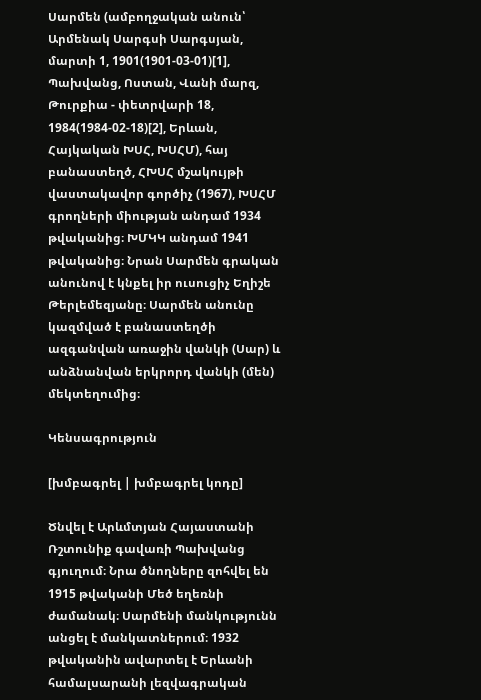Սարմեն (ամբողջական անուն՝ Արմենակ Սարգսի Սարգսյան, մարտի 1, 1901(1901-03-01)[1], Պախվանց, Ոստան, Վանի մարզ, Թուրքիա - փետրվարի 18, 1984(1984-02-18)[2], Երևան, Հայկական ԽՍՀ, ԽՍՀՄ), հայ բանաստեղծ, ՀԽՍՀ մշակույթի վաստակավոր գործիչ (1967), ԽՍՀՄ գրողների միության անդամ 1934 թվականից։ ԽՄԿԿ անդամ 1941 թվականից։ Նրան Սարմեն գրական անունով է կնքել իր ուսուցիչ Եղիշե Թերլեմեզյանը։ Սարմեն անունը կազմված է բանաստեղծի ազգանվան առաջին վանկի (Սար) և անձնանվան երկրորդ վանկի (մեն) մեկտեղումից։

Կենսագրություն

[խմբագրել | խմբագրել կոդը]

Ծնվել է Արևմտյան Հայաստանի Ռշտունիք գավառի Պախվանց գյուղում։ Նրա ծնողները զոհվել են 1915 թվականի Մեծ եղեռնի ժամանակ։ Սարմենի մանկությունն անցել է մանկատներում։ 1932 թվականին ավարտել է Երևանի համալսարանի լեզվագրական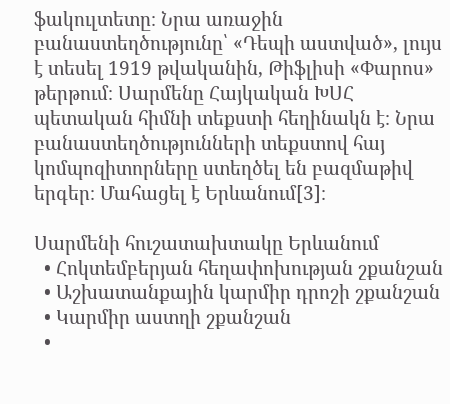ֆակուլտետը։ Նրա առաջին բանաստեղծությունը՝ «Դեպի աստված», լույս է տեսել 1919 թվականին, Թիֆլիսի «Փարոս» թերթում։ Սարմենը Հայկական ԽՍՀ պետական հիմնի տեքստի հեղինակն է։ Նրա բանաստեղծությունների տեքստով հայ կոմպոզիտորները ստեղծել են բազմաթիվ երգեր։ Մահացել է Երևանում[3]։

Սարմենի հուշատախտակը Երևանում
  • Հոկտեմբերյան հեղափոխության շքանշան
  • Աշխատանքային կարմիր դրոշի շքանշան
  • Կարմիր աստղի շքանշան
  •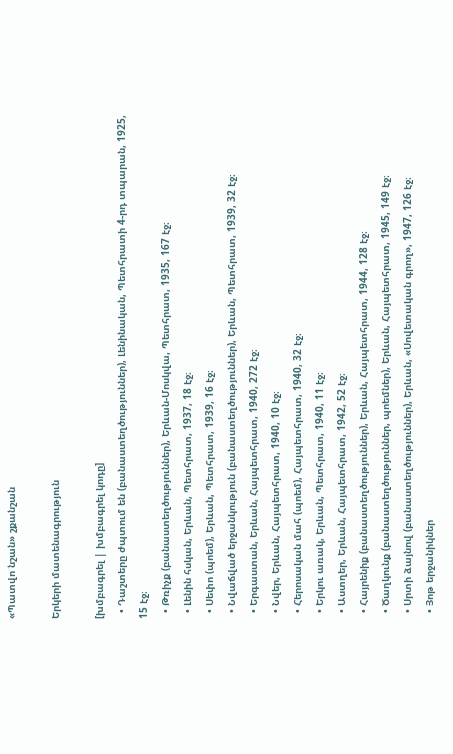«Պատվո նշան» շքանշան

Երկերի մատենագրություն

[խմբագրել | խմբագրել կոդը]
  • Դաշտերը ժպտում են (բանաստեղծություններ), Լենինական, Պետհրատի 4-րդ տպարան, 1925, 15 էջ։
  • Թռիչք (բանաստեղծություններ), Երևան-Մոսկվա, Պետհրատ, 1935, 167 էջ։
  • Լենին հսկան, Երևան, Պետհրատ, 1937, 18 էջ։
  • Սեփո (պոեմ), Երևան, Պետհրատ, 1939, 16 էջ։
  • Նվաճված երջանկություն (բանաստեղծություններ), Երևան, Պետհրատ, 1939, 32 էջ։
  • Երգաստան, Երևան, Հայպետհրատ, 1940, 272 էջ։
  • Նվեր, Երևան, Հայպետհրատ, 1940, 10 էջ։
  • Հերոսական մահ (պոեմ), Հայպետհրատ, 1940, 32 էջ։
  • Երկու առակ, Երևան, Պետհրատ, 1940, 11 էջ։
  • Աստղեր, Երևան, Հայպետհրատ, 1942, 52 էջ։
  • Հայրենիք (բանաստեղծություններ), Երևան, Հայպետհրատ, 1944, 128 էջ։
  • Ծաղկունք (բանաստեղծություններ, պոեմներ), Երևան, Հայպետհրատ, 1945, 149 էջ։
  • Սրտի ձայնով (բանաստեղծություններ), Երևան, «Սովետական գրող», 1947, 126 էջ։
  • Յոթ երջանիկներ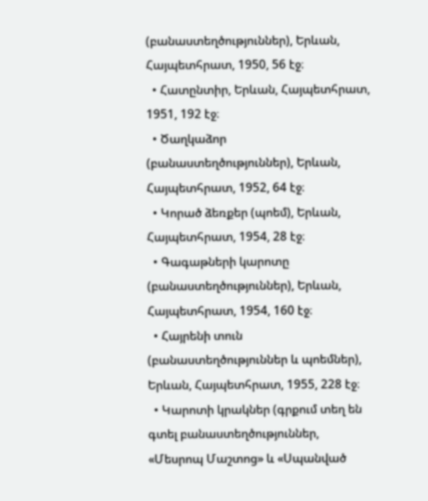(բանաստեղծություններ), Երևան, Հայպետհրատ, 1950, 56 էջ։
  • Հատընտիր, Երևան, Հայպետհրատ, 1951, 192 էջ։
  • Ծաղկաձոր (բանաստեղծություններ), Երևան, Հայպետհրատ, 1952, 64 էջ։
  • Կորած ձեռքեր (պոեմ), Երևան, Հայպետհրատ, 1954, 28 էջ։
  • Գագաթների կարոտը (բանաստեղծություններ), Երևան, Հայպետհրատ, 1954, 160 էջ։
  • Հայրենի տուն (բանաստեղծություններ և պոեմներ), Երևան, Հայպետհրատ, 1955, 228 էջ։
  • Կարոտի կրակներ (գրքում տեղ են գտել բանաստեղծություններ, «Մեսրոպ Մաշտոց» և «Սպանված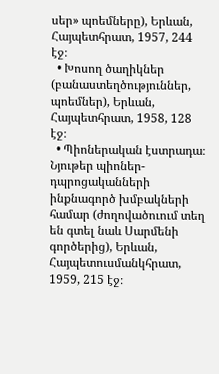սեր» պոեմները), Երևան, Հայպետհրատ, 1957, 244 էջ։
  • Խոսող ծաղիկներ (բանաստեղծություններ, պոեմներ), Երևան, Հայպետհրատ, 1958, 128 էջ։
  • Պիոներական էստրադա։ Նյութեր պիոներ-դպրոցականների ինքնագործ խմբակների համար (ժողովածուում տեղ են գտել նաև Սարմենի գործերից), Երևան, Հայպետուսմանկհրատ, 1959, 215 էջ։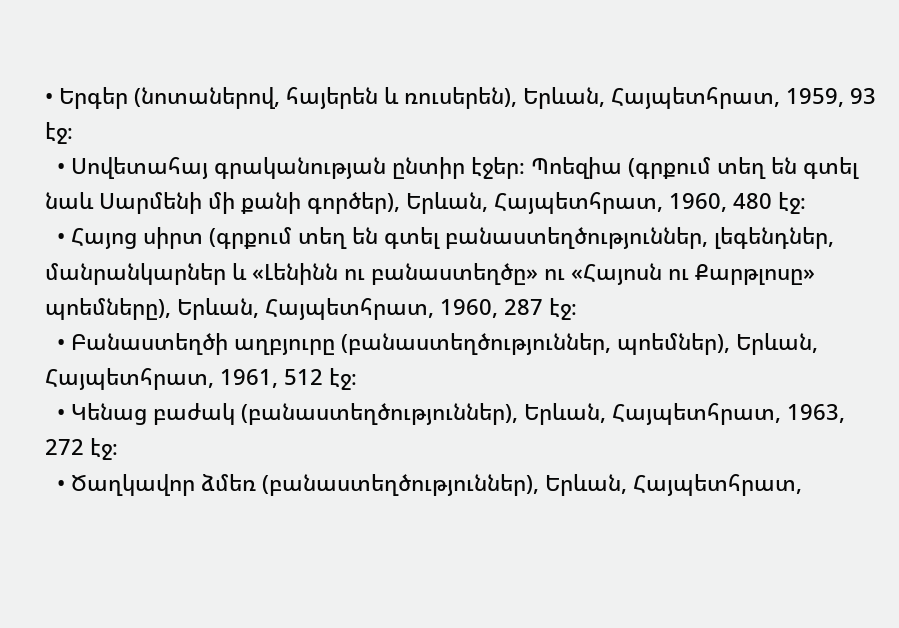• Երգեր (նոտաներով, հայերեն և ռուսերեն), Երևան, Հայպետհրատ, 1959, 93 էջ։
  • Սովետահայ գրականության ընտիր էջեր։ Պոեզիա (գրքում տեղ են գտել նաև Սարմենի մի քանի գործեր), Երևան, Հայպետհրատ, 1960, 480 էջ։
  • Հայոց սիրտ (գրքում տեղ են գտել բանաստեղծություններ, լեգենդներ, մանրանկարներ և «Լենինն ու բանաստեղծը» ու «Հայոսն ու Քարթլոսը» պոեմները), Երևան, Հայպետհրատ, 1960, 287 էջ։
  • Բանաստեղծի աղբյուրը (բանաստեղծություններ, պոեմներ), Երևան, Հայպետհրատ, 1961, 512 էջ։
  • Կենաց բաժակ (բանաստեղծություններ), Երևան, Հայպետհրատ, 1963, 272 էջ։
  • Ծաղկավոր ձմեռ (բանաստեղծություններ), Երևան, Հայպետհրատ,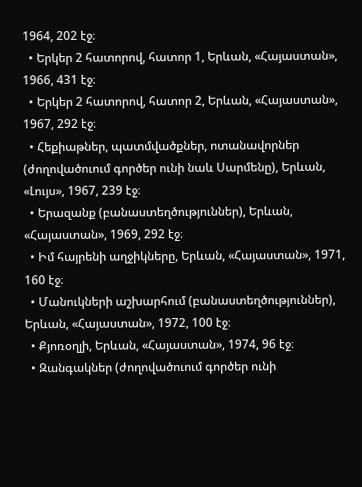1964, 202 էջ։
  • Երկեր 2 հատորով, հատոր 1, Երևան, «Հայաստան», 1966, 431 էջ։
  • Երկեր 2 հատորով, հատոր 2, Երևան, «Հայաստան», 1967, 292 էջ։
  • Հեքիաթներ, պատմվածքներ, ոտանավորներ (ժողովածուում գործեր ունի նաև Սարմենը), Երևան, «Լույս», 1967, 239 էջ։
  • Երազանք (բանաստեղծություններ), Երևան, «Հայաստան», 1969, 292 էջ։
  • Իմ հայրենի աղջիկները, Երևան, «Հայաստան», 1971, 160 էջ։
  • Մանուկների աշխարհում (բանաստեղծություններ), Երևան, «Հայաստան», 1972, 100 էջ։
  • Քյոռօղլի, Երևան, «Հայաստան», 1974, 96 էջ։
  • Զանգակներ (ժողովածուում գործեր ունի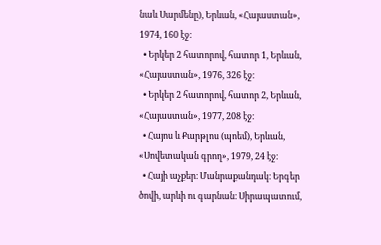նաև Սարմենը), Երևան, «Հայաստան», 1974, 160 էջ։
  • Երկեր 2 հատորով, հատոր 1, Երևան, «Հայաստան», 1976, 326 էջ։
  • Երկեր 2 հատորով, հատոր 2, Երևան, «Հայաստան», 1977, 208 էջ։
  • Հայոս և Քարթլոս (պոեմ), Երևան, «Սովետական գրող», 1979, 24 էջ։
  • Հայի աչքեր։ Մանրաքանդակ։ Երգեր ծովի, արևի ու գարնան։ Սիրապատում,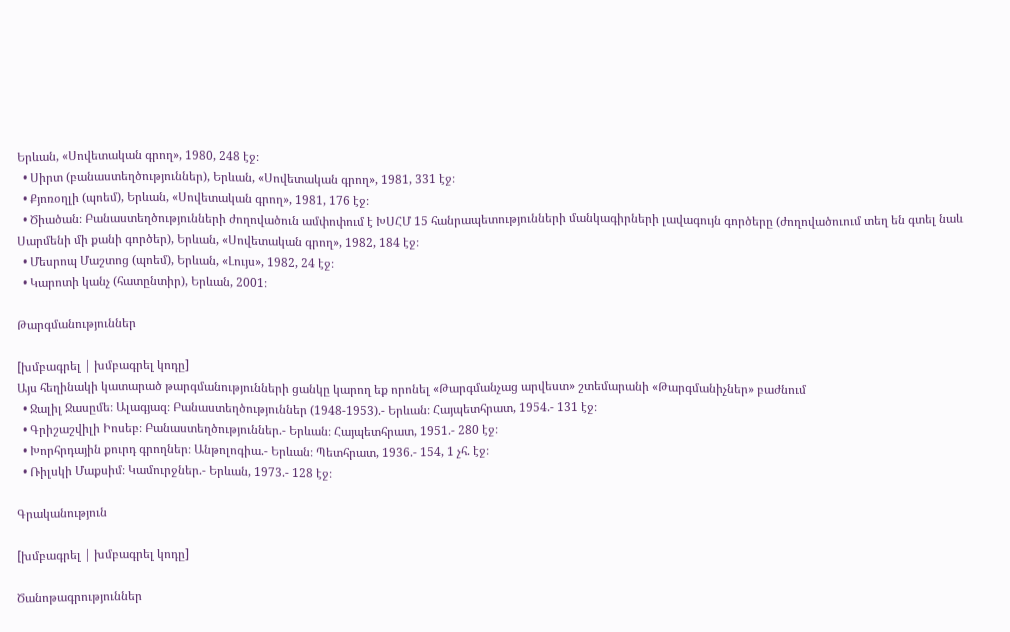Երևան, «Սովետական գրող», 1980, 248 էջ։
  • Սիրտ (բանաստեղծություններ), Երևան, «Սովետական գրող», 1981, 331 էջ։
  • Քյոռօղլի (պոեմ), Երևան, «Սովետական գրող», 1981, 176 էջ։
  • Ծիածան։ Բանաստեղծությունների ժողովածուն ամփոփում է ԽՍՀՄ 15 հանրապետությունների մանկագիրների լավագույն գործերը (ժողովածուում տեղ են գտել նաև Սարմենի մի քանի գործեր), Երևան, «Սովետական գրող», 1982, 184 էջ։
  • Մեսրոպ Մաշտոց (պոեմ), Երևան, «Լույս», 1982, 24 էջ։
  • Կարոտի կանչ (հատընտիր), Երևան, 2001։

Թարգմանություններ

[խմբագրել | խմբագրել կոդը]
Այս հեղինակի կատարած թարգմանությունների ցանկը կարող եք որոնել «Թարգմանչաց արվեստ» շտեմարանի «Թարգմանիչներ» բաժնում
  • Ջալիլ Ջասըմե։ Ալագյազ։ Բանաստեղծություններ (1948-1953).- Երևան։ Հայպետհրատ, 1954.- 131 էջ։
  • Գրիշաշվիլի Իոսեբ։ Բանաստեղծություններ.- Երևան։ Հայպետհրատ, 1951.- 280 էջ։
  • Խորհրդային քուրդ գրողներ։ Անթոլոգիա.- Երևան։ Պետհրատ, 1936.- 154, 1 չհ. էջ։
  • Ռիլսկի Մաքսիմ։ Կամուրջներ.- Երևան, 1973.- 128 էջ։

Գրականություն

[խմբագրել | խմբագրել կոդը]

Ծանոթագրություններ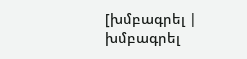[խմբագրել | խմբագրել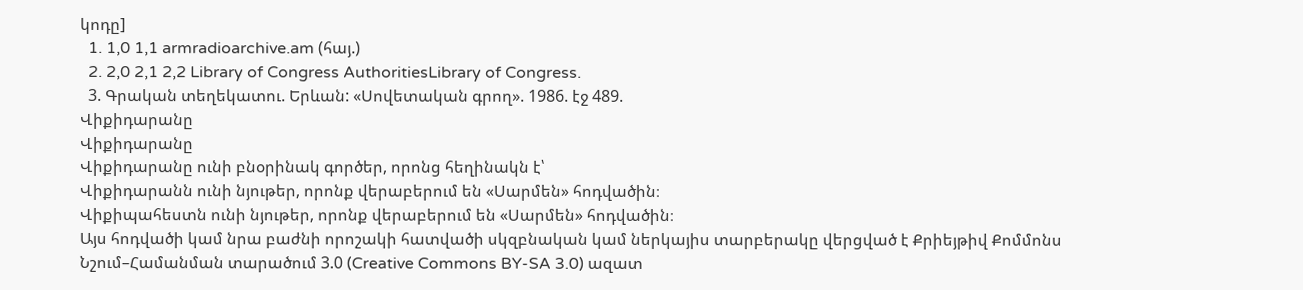կոդը]
  1. 1,0 1,1 armradioarchive.am (հայ.)
  2. 2,0 2,1 2,2 Library of Congress AuthoritiesLibrary of Congress.
  3. Գրական տեղեկատու. Երևան: «Սովետական գրող». 1986. էջ 489.
Վիքիդարանը
Վիքիդարանը
Վիքիդարանը ունի բնօրինակ գործեր, որոնց հեղինակն է՝
Վիքիդարանն ունի նյութեր, որոնք վերաբերում են «Սարմեն» հոդվածին։
Վիքիպահեստն ունի նյութեր, որոնք վերաբերում են «Սարմեն» հոդվածին։
Այս հոդվածի կամ նրա բաժնի որոշակի հատվածի սկզբնական կամ ներկայիս տարբերակը վերցված է Քրիեյթիվ Քոմմոնս Նշում–Համանման տարածում 3.0 (Creative Commons BY-SA 3.0) ազատ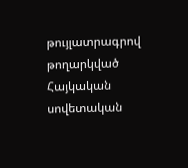թույլատրագրով թողարկված Հայկական սովետական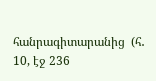հանրագիտարանից  (հ․ 10, էջ 236